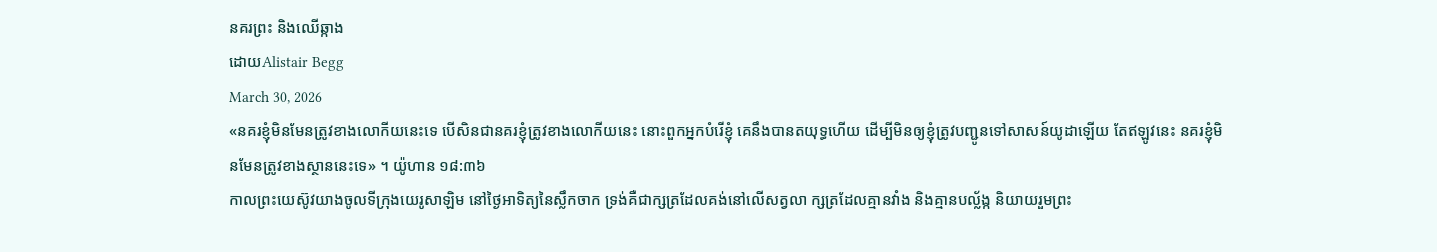នគរព្រះ និងឈើឆ្កាង
ដោយAlistair Begg
March 30, 2026
«នគរខ្ញុំមិនមែនត្រូវខាងលោកីយនេះទេ បើសិនជានគរខ្ញុំត្រូវខាងលោកីយនេះ នោះពួកអ្នកបំរើខ្ញុំ គេនឹងបានតយុទ្ធហើយ ដើម្បីមិនឲ្យខ្ញុំត្រូវបញ្ជូនទៅសាសន៍យូដាឡើយ តែឥឡូវនេះ នគរខ្ញុំមិនមែនត្រូវខាងស្ថាននេះទេ» ។ យ៉ូហាន ១៨:៣៦
កាលព្រះយេស៊ូវយាងចូលទីក្រុងយេរូសាឡិម នៅថ្ងៃអាទិត្យនៃស្លឹកចាក ទ្រង់គឺជាក្សត្រដែលគង់នៅលើសត្វលា ក្សត្រដែលគ្មានវាំង និងគ្មានបល្ល័ង្ក និយាយរួមព្រះ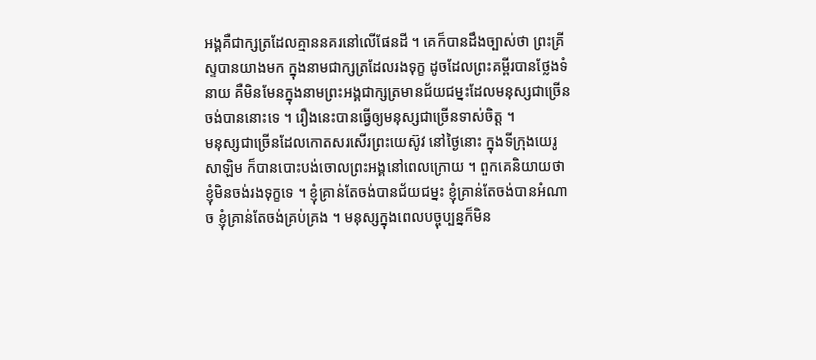អង្គគឺជាក្សត្រដែលគ្មាននគរនៅលើផែនដី ។ គេក៏បានដឹងច្បាស់ថា ព្រះគ្រីស្ទបានយាងមក ក្នុងនាមជាក្សត្រដែលរងទុក្ខ ដូចដែលព្រះគម្ពីរបានថ្លែងទំនាយ គឺមិនមែនក្នុងនាមព្រះអង្គជាក្សត្រមានជ័យជម្នះដែលមនុស្សជាច្រើនចង់បាននោះទេ ។ រឿងនេះបានធ្វើឲ្យមនុស្សជាច្រើនទាស់ចិត្ត ។
មនុស្សជាច្រើនដែលកោតសរសើរព្រះយេស៊ូវ នៅថ្ងៃនោះ ក្នុងទីក្រុងយេរូសាឡិម ក៏បានបោះបង់ចោលព្រះអង្គនៅពេលក្រោយ ។ ពួកគេនិយាយថា ខ្ញុំមិនចង់រងទុក្ខទេ ។ ខ្ញុំគ្រាន់តែចង់បានជ័យជម្នះ ខ្ញុំគ្រាន់តែចង់បានអំណាច ខ្ញុំគ្រាន់តែចង់គ្រប់គ្រង ។ មនុស្សក្នុងពេលបច្ចុប្បន្នក៏មិន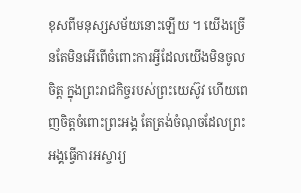ខុសពីមនុស្សសម័យនោះឡើយ ។ យើងច្រើនតែមិនអើពើចំពោះការអ្វីដែលយើងមិនចូលចិត្ត ក្នុងព្រះរាជកិច្ចរបស់ព្រះយេស៊ូវ ហើយពេញចិត្តចំពោះព្រះអង្គ តែត្រង់ចំណុចដែលព្រះអង្គធ្វើការអស្ចារ្យ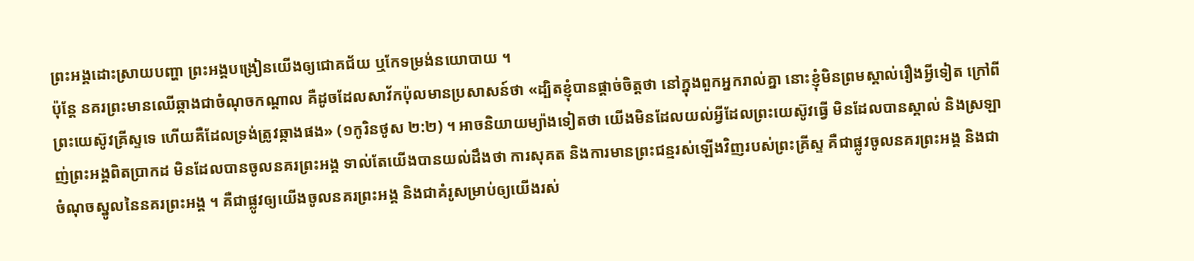ព្រះអង្គដោះស្រាយបញ្ហា ព្រះអង្គបង្រៀនយើងឲ្យជោគជ័យ ឬកែទម្រង់នយោបាយ ។
ប៉ុន្តែ នគរព្រះមានឈើឆ្កាងជាចំណុចកណ្តាល គឺដូចដែលសាវ័កប៉ុលមានប្រសាសន៍ថា «ដ្បិតខ្ញុំបានផ្ដាច់ចិត្តថា នៅក្នុងពួកអ្នករាល់គ្នា នោះខ្ញុំមិនព្រមស្គាល់រឿងអ្វីទៀត ក្រៅពីព្រះយេស៊ូវគ្រីស្ទទេ ហើយគឺដែលទ្រង់ត្រូវឆ្កាងផង» (១កូរិនថូស ២:២) ។ អាចនិយាយម្យ៉ាងទៀតថា យើងមិនដែលយល់អ្វីដែលព្រះយេស៊ូវធ្វើ មិនដែលបានស្គាល់ និងស្រឡាញ់ព្រះអង្គពិតប្រាកដ មិនដែលបានចូលនគរព្រះអង្គ ទាល់តែយើងបានយល់ដឹងថា ការសុគត និងការមានព្រះជន្មរស់ឡើងវិញរបស់ព្រះគ្រីស្ទ គឺជាផ្លូវចូលនគរព្រះអង្គ និងជាចំណុចស្នូលនៃនគរព្រះអង្គ ។ គឺជាផ្លូវឲ្យយើងចូលនគរព្រះអង្គ និងជាគំរូសម្រាប់ឲ្យយើងរស់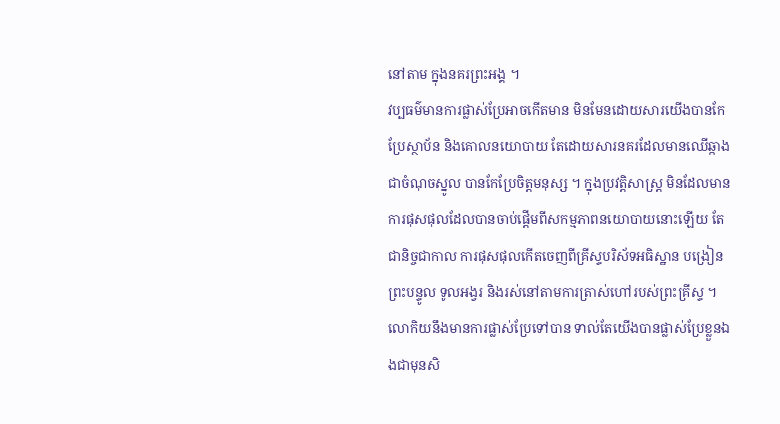នៅតាម ក្នុងនគរព្រះអង្គ ។
វប្បធម៌មានការផ្លាស់ប្រែអាចកើតមាន មិនមែនដោយសារយើងបានកែប្រែស្ថាប័ន និងគោលនយោបាយ តែដោយសារនគរដែលមានឈើឆ្កាងជាចំណុចស្នូល បានកែប្រែចិត្តមនុស្ស ។ ក្នុងប្រវត្តិសាស្រ្ត មិនដែលមានការផុសផុលដែលបានចាប់ផ្តើមពីសកម្មភាពនយោបាយនោះឡើយ តែជានិច្ចជាកាល ការផុសផុលកើតចេញពីគ្រីស្ទបរិស័ទអធិស្ឋាន បង្រៀនព្រះបន្ទូល ទូលអង្វរ និងរស់នៅតាមការត្រាស់ហៅរបស់ព្រះគ្រីស្ទ ។ លោកិយនឹងមានការផ្លាស់ប្រែទៅបាន ទាល់តែយើងបានផ្លាស់ប្រែខ្លួនឯងជាមុនសិ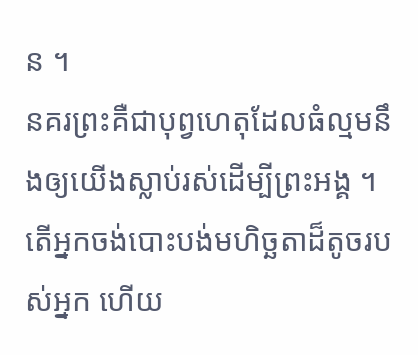ន ។
នគរព្រះគឺជាបុព្វហេតុដែលធំល្មមនឹងឲ្យយើងស្លាប់រស់ដើម្បីព្រះអង្គ ។ តើអ្នកចង់បោះបង់មហិច្ឆតាដ៏តូចរបស់អ្នក ហើយ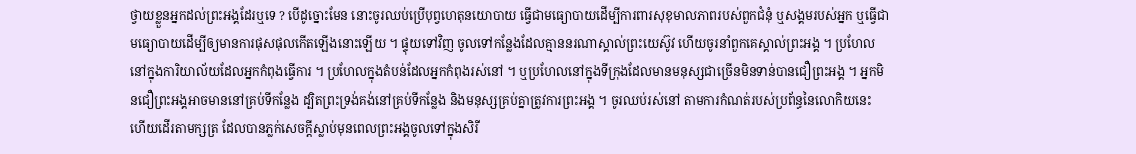ថ្វាយខ្លួនអ្នកដល់ព្រះអង្គដែរឬទេ ? បើដូច្នោះមែន នោះចូរឈប់ប្រើបុព្វហេតុនយោបាយ ធ្វើជាមធ្យោបាយដើម្បីការពារសុខុមាលភាពរបស់ពួកជំនុំ ឬសង្គមរបស់អ្នក ឬធ្វើជាមធ្យោបាយដើម្បីឲ្យមានការផុសផុលកើតឡើងនោះឡើយ ។ ផ្ទុយទៅវិញ ចូលទៅកន្លែងដែលគ្មាននរណាស្គាល់ព្រះយេស៊ូវ ហើយចូរនាំពួកគេស្គាល់ព្រះអង្គ ។ ប្រហែលនៅក្នុងការិយាល័យដែលអ្នកកំពុងធ្វើការ ។ ប្រហែលក្នុងតំបន់ដែលអ្នកកំពុងរស់នៅ ។ ឬប្រហែលនៅក្នុងទីក្រុងដែលមានមនុស្សជាច្រើនមិនទាន់បានជឿព្រះអង្គ ។ អ្នកមិនជឿព្រះអង្គអាចមាននៅគ្រប់ទីកន្លែង ដ្បិតព្រះទ្រង់គង់នៅគ្រប់ទីកន្លែង និងមនុស្សគ្រប់គ្នាត្រូវការព្រះអង្គ ។ ចូរឈប់រស់នៅ តាមការកំណត់របស់ប្រព័ន្ធនៃលោកិយនេះ ហើយដើរតាមក្សត្រ ដែលបានភ្លក់សេចក្តីស្លាប់មុនពេលព្រះអង្គចូលទៅក្នុងសិរី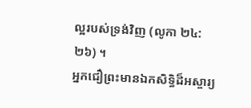ល្អរបស់ទ្រង់វិញ (លូកា ២៤:២៦) ។
អ្នកជឿព្រះមានឯកសិទ្ធិដ៏អស្ចារ្យ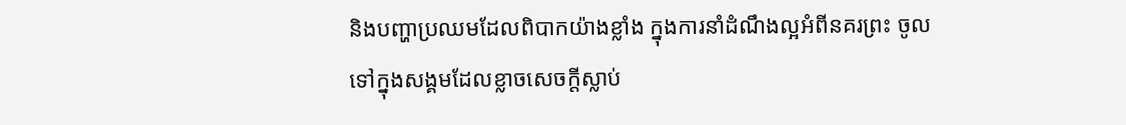និងបញ្ហាប្រឈមដែលពិបាកយ៉ាងខ្លាំង ក្នុងការនាំដំណឹងល្អអំពីនគរព្រះ ចូលទៅក្នុងសង្គមដែលខ្លាចសេចក្តីស្លាប់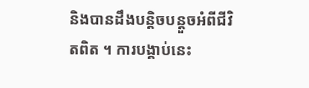និងបានដឹងបន្តិចបន្តួចអំពីជីវិតពិត ។ ការបង្គាប់នេះ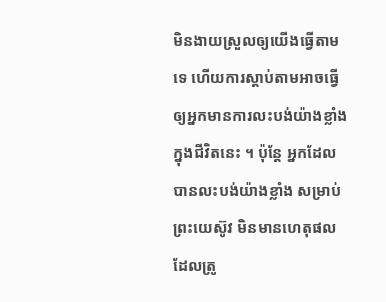មិនងាយស្រួលឲ្យយើងធ្វើតាមទេ ហើយការស្តាប់តាមអាចធ្វើឲ្យអ្នកមានការលះបង់យ៉ាងខ្លាំង ក្នុងជីវិតនេះ ។ ប៉ុន្តែ អ្នកដែលបានលះបង់យ៉ាងខ្លាំង សម្រាប់ព្រះយេស៊ូវ មិនមានហេតុផលដែលត្រូ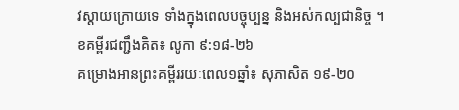វស្តាយក្រោយទេ ទាំងក្នុងពេលបច្ចុប្បន្ន និងអស់កល្បជានិច្ច ។
ខគម្ពីរជញ្ជឹងគិត៖ លូកា ៩:១៨-២៦
គម្រោងអានព្រះគម្ពីររយៈពេល១ឆ្នាំ៖ សុភាសិត ១៩-២០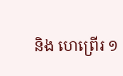និង ហេព្រើរ ១